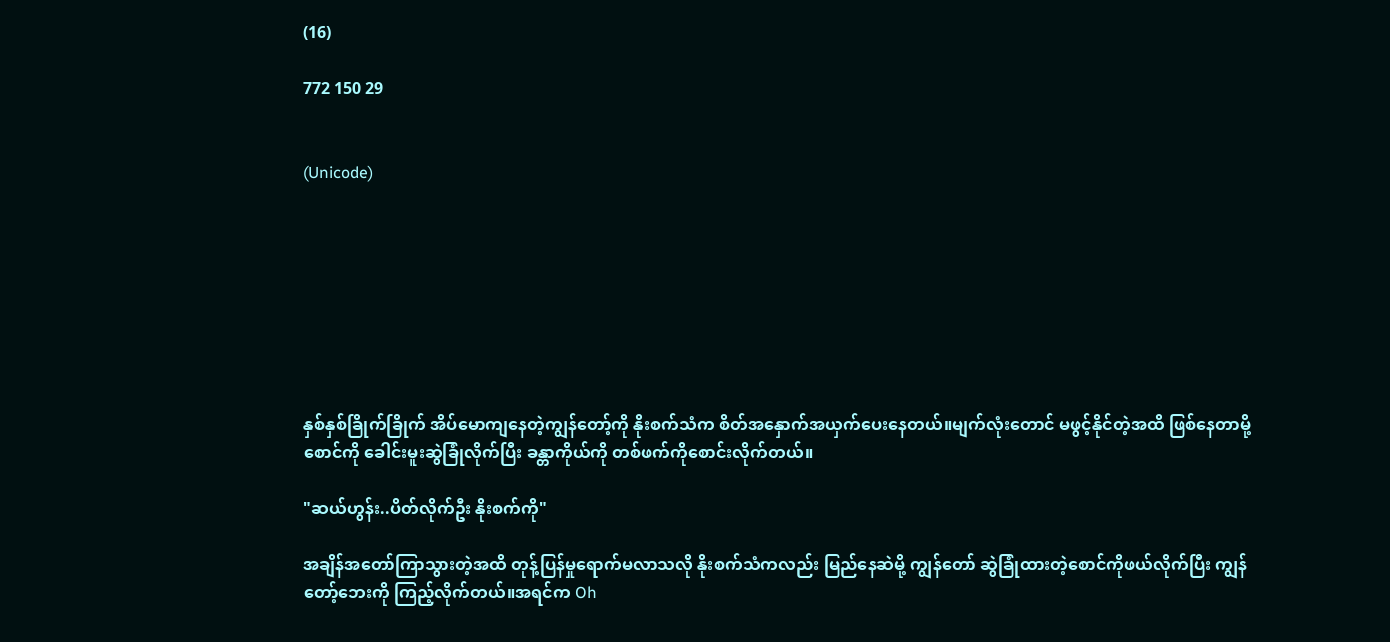(16)

772 150 29


(Unicode)








နှစ်နှစ်ခြိုက်ခြိုက် အိပ်မောကျနေတဲ့ကျွန်တော့်ကို နိုးစက်သံက စိတ်အနှောက်အယှက်ပေးနေတယ်။မျက်လုံးတောင် မဖွင့်နိုင်တဲ့အထိ ဖြစ်နေတာမို့ စောင်ကို ခေါင်းမူးဆွဲခြုံလိုက်ပြီး ခန္တာကိုယ်ကို တစ်ဖက်ကိုစောင်းလိုက်တယ်။

"ဆယ်ဟွန်း..ပိတ်လိုက်ဦး နိုးစက်ကို"

အချိန်အတော်ကြာသွားတဲ့အထိ တုန့်ပြန်မှုရောက်မလာသလို နိုးစက်သံကလည်း မြည်နေဆဲမို့ ကျွန်တော် ဆွဲခြုံထားတဲ့စောင်ကိုဖယ်လိုက်ပြီး ကျွန်တော့်ဘေးကို ကြည့်လိုက်တယ်။အရင်က Oh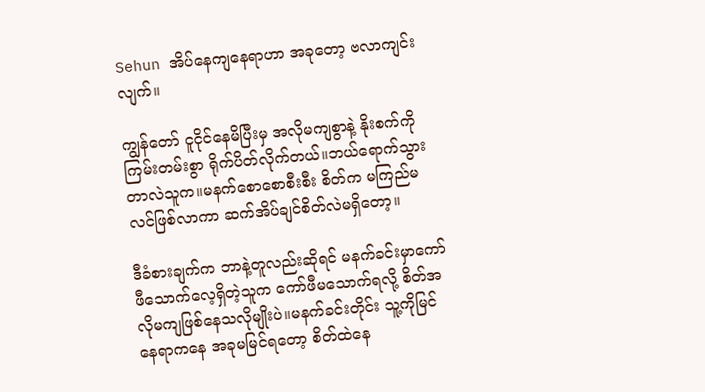Sehun အိပ်နေကျနေရာဟာ အခုတော့ ဗလာကျင်းလျက်။

ကျွန်တော် ငူငိုင်နေမိပြီးမှ အလိုမကျစွာနဲ့ နိုးစက်ကိုကြမ်းတမ်းစွာ ရိုက်ပိတ်လိုက်တယ်။ဘယ်ရောက်သွားတာလဲသူက။မနက်စောစောစီးစီး စိတ်က မကြည်မလင်ဖြစ်လာကာ ဆက်အိပ်ချင်စိတ်လဲမရှိတော့။

ဒီခံစားချက်က ဘာနဲ့တူလည်းဆိုရင် မနက်ခင်းမှာကော်ဖီသောက်လေ့ရှိတဲ့သူက ကော်ဖီမသောက်ရလို့ စိတ်အလိုမကျဖြစ်နေသလိုမျိုးပဲ။မနက်ခင်းတိုင်း သူ့ကိုမြင်နေရာကနေ အခုမမြင်ရတော့ စိတ်ထဲနေ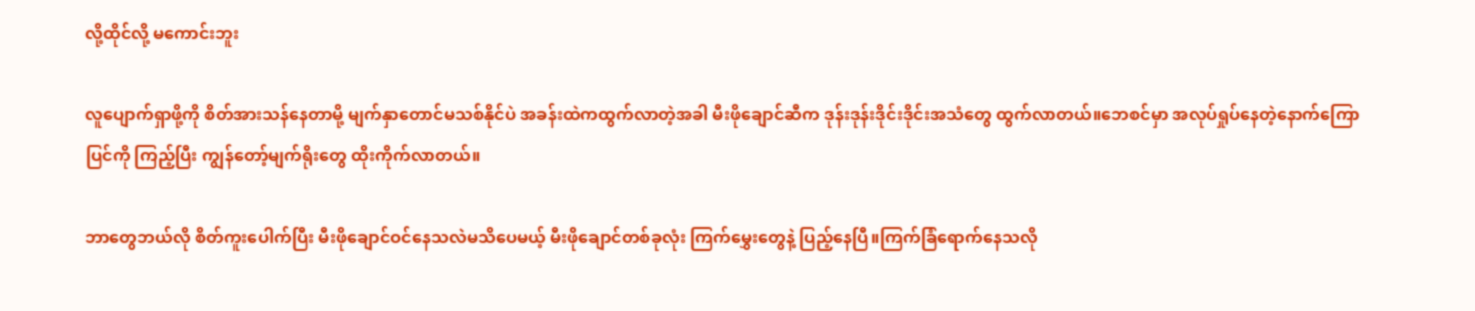လို့ထိုင်လို့ မကောင်းဘူး

လူပျောက်ရှာဖို့ကို စိတ်အားသန်နေတာမို့ မျက်နှာတောင်မသစ်နိုင်ပဲ အခန်းထဲကထွက်လာတဲ့အခါ မီးဖိုချောင်ဆီက ဒုန်းဒုန်းဒိုင်းဒိုင်းအသံတွေ ထွက်လာတယ်။ဘေစင်မှာ အလုပ်ရှုပ်နေတဲ့နောက်ကြောပြင်ကို ကြည့်ပြီး ကျွန်တော့်မျက်ရိုးတွေ ထိုးကိုက်လာတယ်။

ဘာတွေဘယ်လို စိတ်ကူးပေါက်ပြီး မီးဖိုချောင်ဝင်နေသလဲမသိပေမယ့် မီးဖိုချောင်တစ်ခုလုံး ကြက်မွှေးတွေနဲ့ ပြည့်နေပြီ။ကြက်ခြံရောက်နေသလို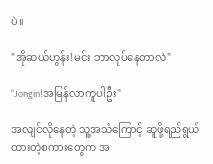ပဲ။

"အိုဆယ်ဟွန်း!မင်း ဘာလုပ်နေတာလဲ"

"Jongin!အမြန်လာကူပါဦး"

အလျင်လိုနေတဲ့ သူ့အသံကြောင့် ဆူဖို့ရည်ရွယ်ထားတဲ့စကားတွေက အ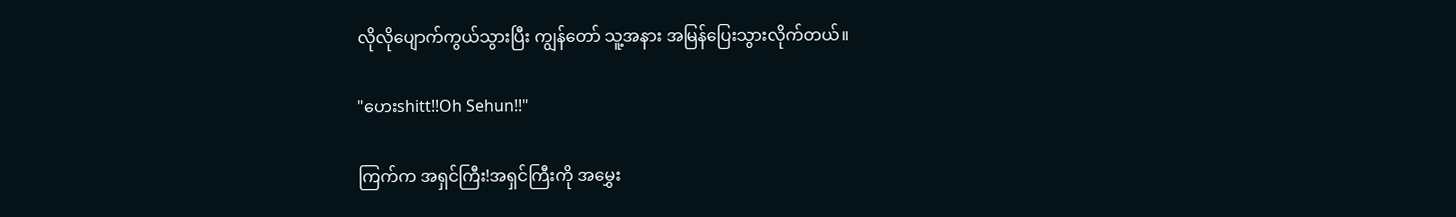လိုလိုပျောက်ကွယ်သွားပြီး ကျွန်တော် သူ့အနား အမြန်ပြေးသွားလိုက်တယ်။

"ဟေးshitt!!Oh Sehun!!"

ကြက်က အရှင်ကြီး!အရှင်ကြီးကို အမွှေး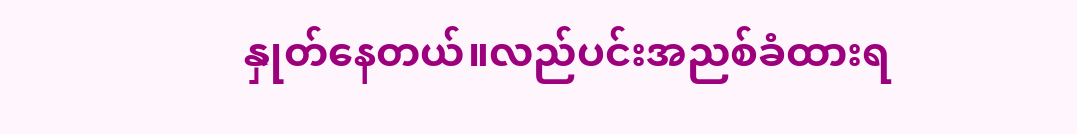နှုတ်နေတယ်။လည်ပင်းအညစ်ခံထားရ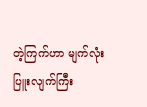တဲ့ကြက်ဟာ မျက်လုံးပြူးလျက်ကြီး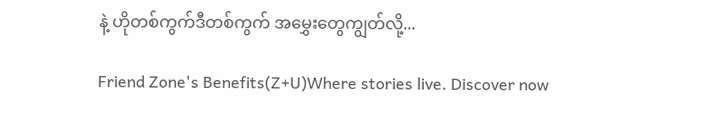နဲ့ ဟိုတစ်ကွက်ဒီတစ်ကွက် အမွှေးတွေကျွတ်လို့...

Friend Zone's Benefits(Z+U)Where stories live. Discover now